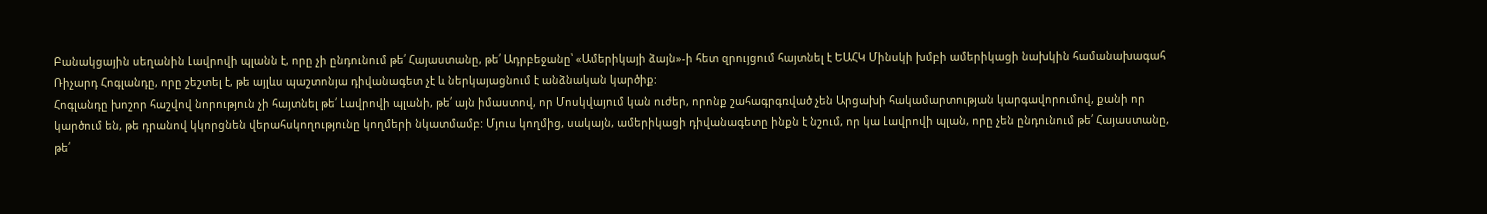Բանակցային սեղանին Լավրովի պլանն է, որը չի ընդունում թե՛ Հայաստանը, թե՛ Ադրբեջանը՝ «Ամերիկայի ձայն»-ի հետ զրույցում հայտնել է ԵԱՀԿ Մինսկի խմբի ամերիկացի նախկին համանախագահ Ռիչարդ Հոգլանդը, որը շեշտել է, թե այլևս պաշտոնյա դիվանագետ չէ և ներկայացնում է անձնական կարծիք:
Հոգլանդը խոշոր հաշվով նորություն չի հայտնել թե՛ Լավրովի պլանի, թե՛ այն իմաստով, որ Մոսկվայում կան ուժեր, որոնք շահագրգռված չեն Արցախի հակամարտության կարգավորումով, քանի որ կարծում են, թե դրանով կկորցնեն վերահսկողությունը կողմերի նկատմամբ: Մյուս կողմից, սակայն, ամերիկացի դիվանագետը ինքն է նշում, որ կա Լավրովի պլան, որը չեն ընդունում թե՛ Հայաստանը, թե՛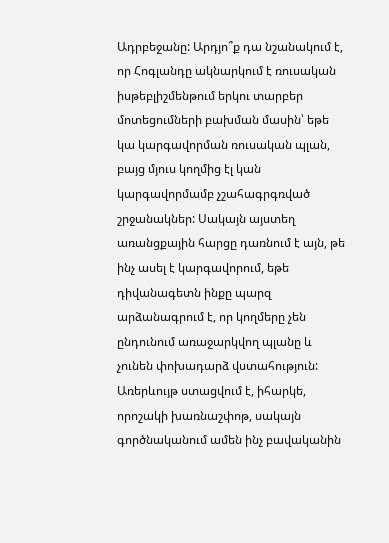Ադրբեջանը: Արդյո՞ք դա նշանակում է, որ Հոգլանդը ակնարկում է ռուսական իսթեբլիշմենթում երկու տարբեր մոտեցումների բախման մասին՝ եթե կա կարգավորման ռուսական պլան, բայց մյուս կողմից էլ կան կարգավորմամբ չշահագրգռված շրջանակներ: Սակայն այստեղ առանցքային հարցը դառնում է այն, թե ինչ ասել է կարգավորում, եթե դիվանագետն ինքը պարզ արձանագրում է, որ կողմերը չեն ընդունում առաջարկվող պլանը և չունեն փոխադարձ վստահություն:
Առերևույթ ստացվում է, իհարկե, որոշակի խառնաշփոթ, սակայն գործնականում ամեն ինչ բավականին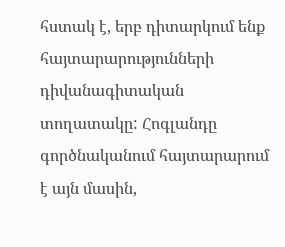հստակ է, երբ դիտարկում ենք հայտարարությունների դիվանագիտական տողատակը: Հոգլանդը գործնականում հայտարարում է այն մասին,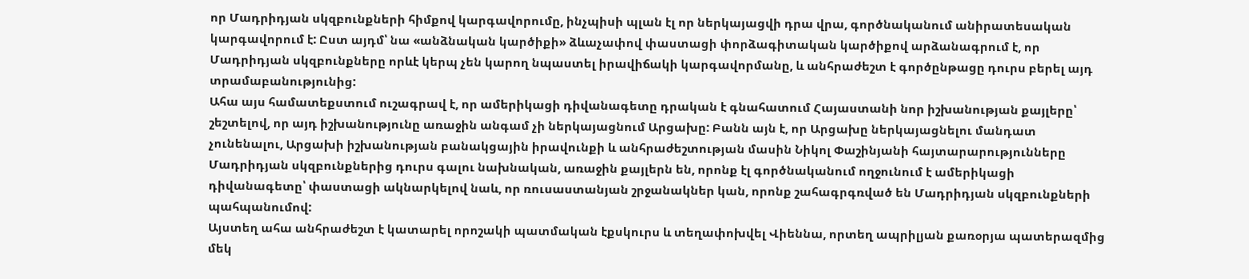որ Մադրիդյան սկզբունքների հիմքով կարգավորումը, ինչպիսի պլան էլ որ ներկայացվի դրա վրա, գործնականում անիրատեսական կարգավորում է: Ըստ այդմ՝ նա «անձնական կարծիքի» ձևաչափով փաստացի փորձագիտական կարծիքով արձանագրում է, որ Մադրիդյան սկզբունքները որևէ կերպ չեն կարող նպաստել իրավիճակի կարգավորմանը, և անհրաժեշտ է գործընթացը դուրս բերել այդ տրամաբանությունից:
Ահա այս համատեքստում ուշագրավ է, որ ամերիկացի դիվանագետը դրական է գնահատում Հայաստանի նոր իշխանության քայլերը՝ շեշտելով, որ այդ իշխանությունը առաջին անգամ չի ներկայացնում Արցախը: Բանն այն է, որ Արցախը ներկայացնելու մանդատ չունենալու, Արցախի իշխանության բանակցային իրավունքի և անհրաժեշտության մասին Նիկոլ Փաշինյանի հայտարարությունները Մադրիդյան սկզբունքներից դուրս գալու նախնական, առաջին քայլերն են, որոնք էլ գործնականում ողջունում է ամերիկացի դիվանագետը՝ փաստացի ակնարկելով նաև, որ ռուսաստանյան շրջանակներ կան, որոնք շահագրգռված են Մադրիդյան սկզբունքների պահպանումով:
Այստեղ ահա անհրաժեշտ է կատարել որոշակի պատմական էքսկուրս և տեղափոխվել Վիեննա, որտեղ ապրիլյան քառօրյա պատերազմից մեկ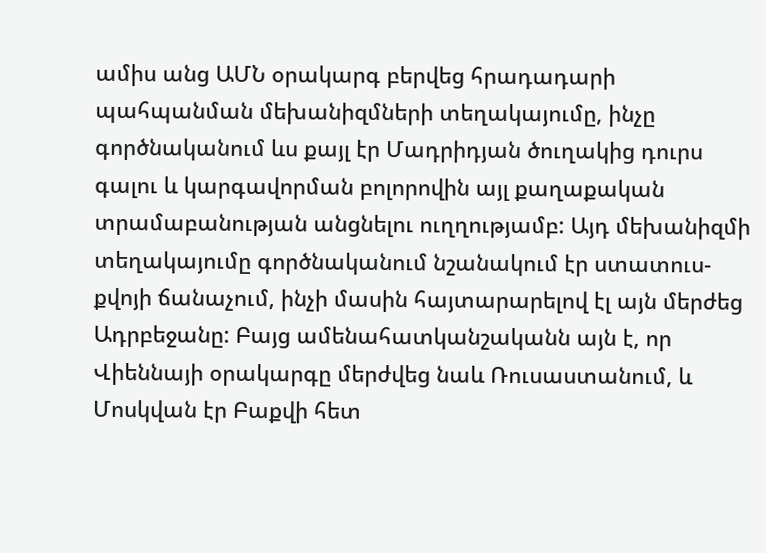ամիս անց ԱՄՆ օրակարգ բերվեց հրադադարի պահպանման մեխանիզմների տեղակայումը, ինչը գործնականում ևս քայլ էր Մադրիդյան ծուղակից դուրս գալու և կարգավորման բոլորովին այլ քաղաքական տրամաբանության անցնելու ուղղությամբ: Այդ մեխանիզմի տեղակայումը գործնականում նշանակում էր ստատուս-քվոյի ճանաչում, ինչի մասին հայտարարելով էլ այն մերժեց Ադրբեջանը: Բայց ամենահատկանշականն այն է, որ Վիեննայի օրակարգը մերժվեց նաև Ռուսաստանում, և Մոսկվան էր Բաքվի հետ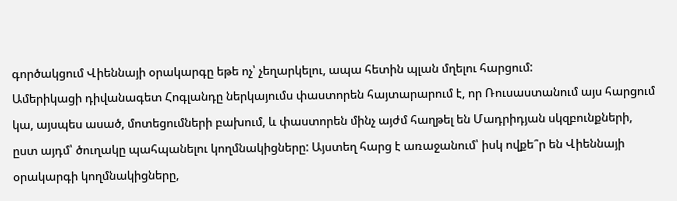գործակցում Վիեննայի օրակարգը եթե ոչ՝ չեղարկելու, ապա հետին պլան մղելու հարցում:
Ամերիկացի դիվանագետ Հոգլանդը ներկայումս փաստորեն հայտարարում է, որ Ռուսաստանում այս հարցում կա, այսպես ասած, մոտեցումների բախում, և փաստորեն մինչ այժմ հաղթել են Մադրիդյան սկզբունքների, ըստ այդմ՝ ծուղակը պահպանելու կողմնակիցները: Այստեղ հարց է առաջանում՝ իսկ ովքե՞ր են Վիեննայի օրակարգի կողմնակիցները,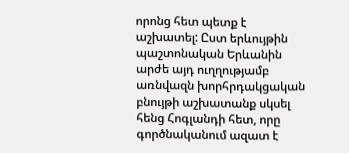որոնց հետ պետք է աշխատել: Ըստ երևույթին պաշտոնական Երևանին արժե այդ ուղղությամբ առնվազն խորհրդակցական բնույթի աշխատանք սկսել հենց Հոգլանդի հետ, որը գործնականում ազատ է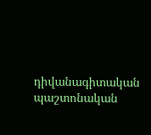դիվանագիտական պաշտոնական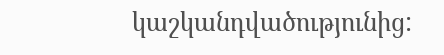կաշկանդվածությունից: